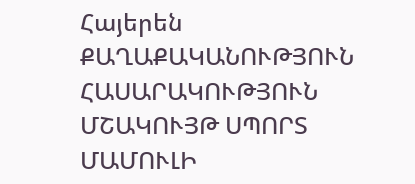Հայերեն
ՔԱՂԱՔԱԿԱՆՈՒԹՅՈՒՆ ՀԱՍԱՐԱԿՈՒԹՅՈՒՆ ՄՇԱԿՈՒՅԹ ՍՊՈՐՏ ՄԱՄՈՒԼԻ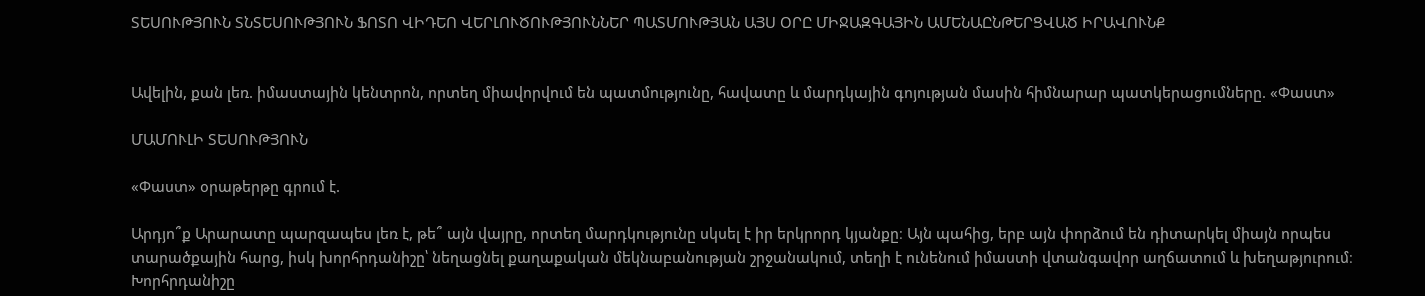ՏԵՍՈՒԹՅՈՒՆ ՏՆՏԵՍՈՒԹՅՈՒՆ ՖՈՏՈ ՎԻԴԵՈ ՎԵՐԼՈՒԾՈՒԹՅՈՒՆՆԵՐ ՊԱՏՄՈՒԹՅԱՆ ԱՅՍ ՕՐԸ ՄԻՋԱԶԳԱՅԻՆ ԱՄԵՆԱԸՆԹԵՐՑՎԱԾ ԻՐԱՎՈՒՆՔ


Ավելին, քան լեռ. իմաստային կենտրոն, որտեղ միավորվում են պատմությունը, հավատը և մարդկային գոյության մասին հիմնարար պատկերացումները. «Փաստ»

ՄԱՄՈՒԼԻ ՏԵՍՈՒԹՅՈՒՆ

«Փաստ» օրաթերթը գրում է.

Արդյո՞ք Արարատը պարզապես լեռ է, թե՞ այն վայրը, որտեղ մարդկությունը սկսել է իր երկրորդ կյանքը։ Այն պահից, երբ այն փորձում են դիտարկել միայն որպես տարածքային հարց, իսկ խորհրդանիշը՝ նեղացնել քաղաքական մեկնաբանության շրջանակում, տեղի է ունենում իմաստի վտանգավոր աղճատում և խեղաթյուրում։ Խորհրդանիշը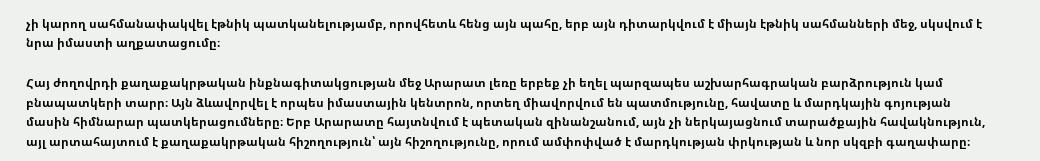չի կարող սահմանափակվել էթնիկ պատկանելությամբ, որովհետև հենց այն պահը, երբ այն դիտարկվում է միայն էթնիկ սահմանների մեջ, սկսվում է նրա իմաստի աղքատացումը։

Հայ ժողովրդի քաղաքակրթական ինքնագիտակցության մեջ Արարատ լեռը երբեք չի եղել պարզապես աշխարհագրական բարձրություն կամ բնապատկերի տարր։ Այն ձևավորվել է որպես իմաստային կենտրոն, որտեղ միավորվում են պատմությունը, հավատը և մարդկային գոյության մասին հիմնարար պատկերացումները։ Երբ Արարատը հայտնվում է պետական զինանշանում, այն չի ներկայացնում տարածքային հավակնություն, այլ արտահայտում է քաղաքակրթական հիշողություն՝ այն հիշողությունը, որում ամփոփված է մարդկության փրկության և նոր սկզբի գաղափարը։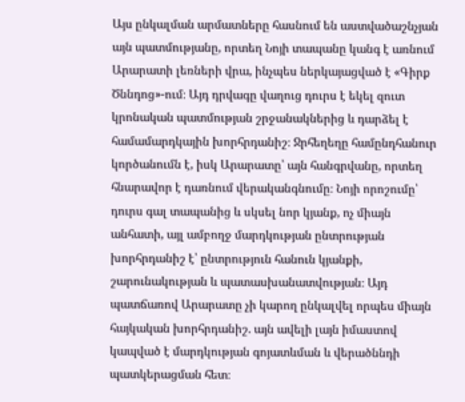Այս ընկալման արմատները հասնում են աստվածաշնչյան այն պատմությանը, որտեղ Նոյի տապանը կանգ է առնում Արարատի լեռների վրա, ինչպես ներկայացված է «Գիրք Ծննդոց»-ում։ Այդ դրվագը վաղուց դուրս է եկել զուտ կրոնական պատմության շրջանակներից և դարձել է համամարդկային խորհրդանիշ։ Ջրհեղեղը համընդհանուր կործանումն է, իսկ Արարատը՝ այն հանգրվանը, որտեղ հնարավոր է դառնում վերականգնումը։ Նոյի որոշումը՝ դուրս գալ տապանից և սկսել նոր կյանք, ոչ միայն անհատի, այլ ամբողջ մարդկության ընտրության խորհրդանիշ է՝ ընտրություն հանուն կյանքի, շարունակության և պատասխանատվության։ Այդ պատճառով Արարատը չի կարող ընկալվել որպես միայն հայկական խորհրդանիշ. այն ավելի լայն իմաստով կապված է մարդկության գոյատևման և վերածննդի պատկերացման հետ։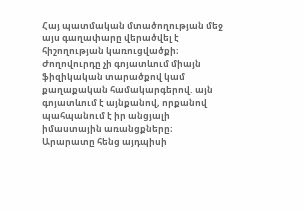Հայ պատմական մտածողության մեջ այս գաղափարը վերածվել է հիշողության կառուցվածքի։ Ժողովուրդը չի գոյատևում միայն ֆիզիկական տարածքով կամ քաղաքական համակարգերով. այն գոյատևում է այնքանով, որքանով պահպանում է իր անցյալի իմաստային առանցքները։ Արարատը հենց այդպիսի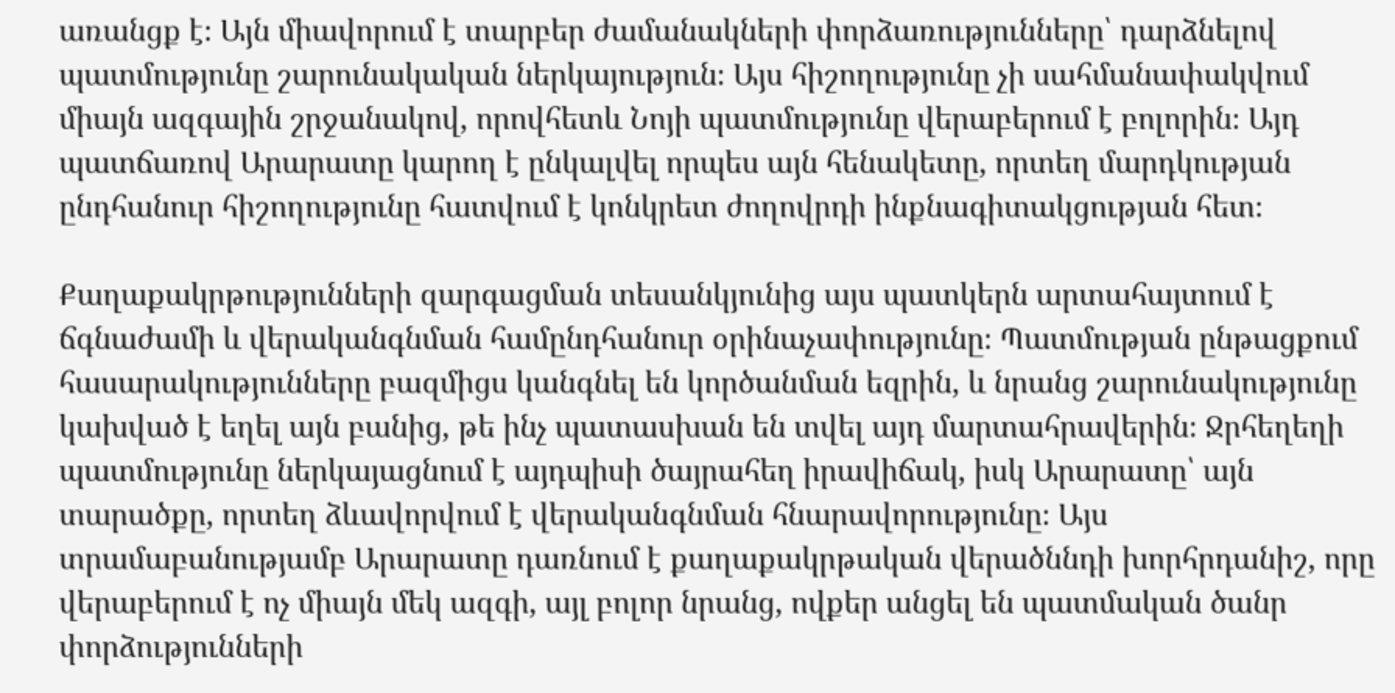առանցք է։ Այն միավորում է տարբեր ժամանակների փորձառությունները՝ դարձնելով պատմությունը շարունակական ներկայություն։ Այս հիշողությունը չի սահմանափակվում միայն ազգային շրջանակով, որովհետև Նոյի պատմությունը վերաբերում է բոլորին։ Այդ պատճառով Արարատը կարող է ընկալվել որպես այն հենակետը, որտեղ մարդկության ընդհանուր հիշողությունը հատվում է կոնկրետ ժողովրդի ինքնագիտակցության հետ։

Քաղաքակրթությունների զարգացման տեսանկյունից այս պատկերն արտահայտում է ճգնաժամի և վերականգնման համընդհանուր օրինաչափությունը։ Պատմության ընթացքում հասարակությունները բազմիցս կանգնել են կործանման եզրին, և նրանց շարունակությունը կախված է եղել այն բանից, թե ինչ պատասխան են տվել այդ մարտահրավերին։ Ջրհեղեղի պատմությունը ներկայացնում է այդպիսի ծայրահեղ իրավիճակ, իսկ Արարատը՝ այն տարածքը, որտեղ ձևավորվում է վերականգնման հնարավորությունը։ Այս տրամաբանությամբ Արարատը դառնում է քաղաքակրթական վերածննդի խորհրդանիշ, որը վերաբերում է ոչ միայն մեկ ազգի, այլ բոլոր նրանց, ովքեր անցել են պատմական ծանր փորձությունների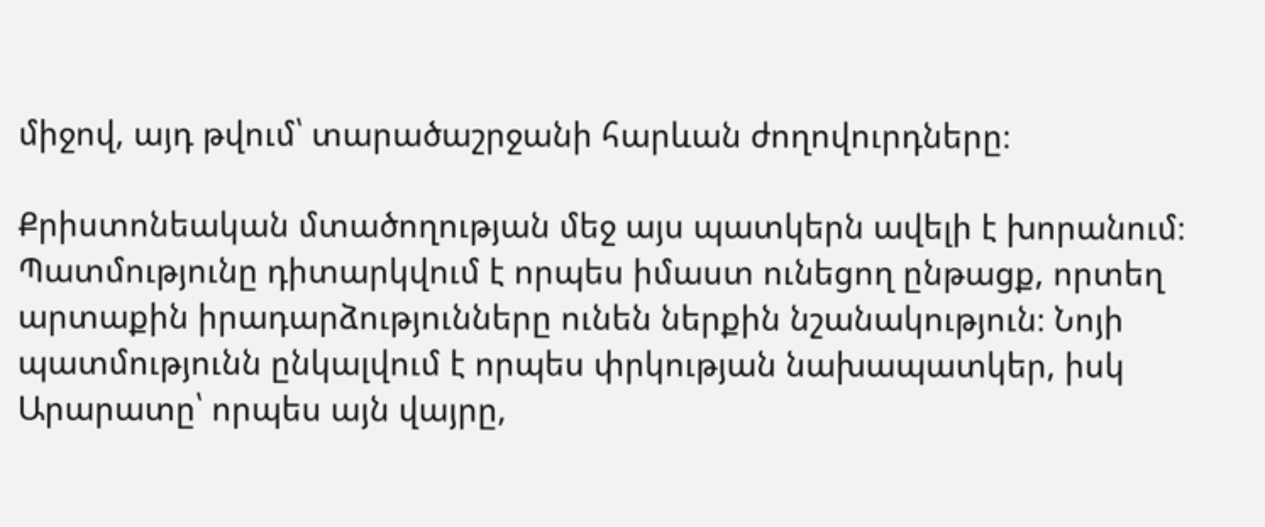միջով, այդ թվում՝ տարածաշրջանի հարևան ժողովուրդները։

Քրիստոնեական մտածողության մեջ այս պատկերն ավելի է խորանում։ Պատմությունը դիտարկվում է որպես իմաստ ունեցող ընթացք, որտեղ արտաքին իրադարձությունները ունեն ներքին նշանակություն։ Նոյի պատմությունն ընկալվում է որպես փրկության նախապատկեր, իսկ Արարատը՝ որպես այն վայրը,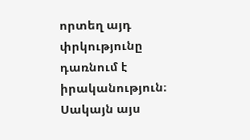որտեղ այդ փրկությունը դառնում է իրականություն։ Սակայն այս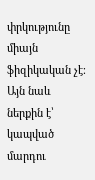փրկությունը միայն ֆիզիկական չէ։ Այն նաև ներքին է՝ կապված մարդու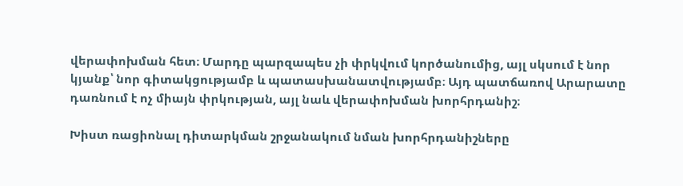վերափոխման հետ։ Մարդը պարզապես չի փրկվում կործանումից, այլ սկսում է նոր կյանք՝ նոր գիտակցությամբ և պատասխանատվությամբ։ Այդ պատճառով Արարատը դառնում է ոչ միայն փրկության, այլ նաև վերափոխման խորհրդանիշ։

Խիստ ռացիոնալ դիտարկման շրջանակում նման խորհրդանիշները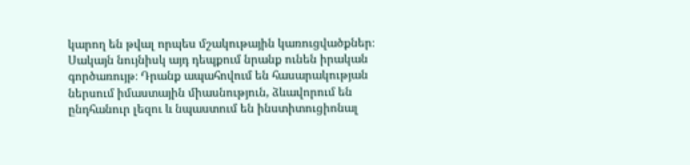կարող են թվալ որպես մշակութային կառուցվածքներ։ Սակայն նույնիսկ այդ դեպքում նրանք ունեն իրական գործառույթ։ Դրանք ապահովում են հասարակության ներսում իմաստային միասնություն, ձևավորում են ընդհանուր լեզու և նպաստում են ինստիտուցիոնալ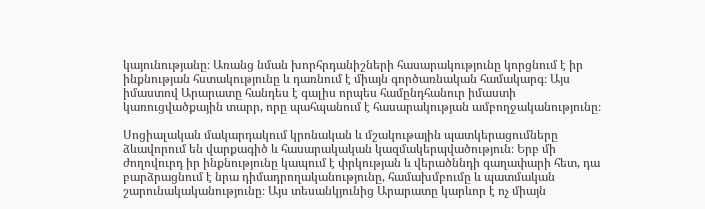կայունությանը։ Առանց նման խորհրդանիշների հասարակությունը կորցնում է իր ինքնության հստակությունը և դառնում է միայն գործառնական համակարգ։ Այս իմաստով Արարատը հանդես է գալիս որպես համընդհանուր իմաստի կառուցվածքային տարր, որը պահպանում է հասարակության ամբողջականությունը։

Սոցիալական մակարդակում կրոնական և մշակութային պատկերացումները ձևավորում են վարքագիծ և հասարակական կազմակերպվածություն։ Երբ մի ժողովուրդ իր ինքնությունը կապում է փրկության և վերածննդի գաղափարի հետ, դա բարձրացնում է նրա դիմադրողականությունը, համախմբումը և պատմական շարունակականությունը։ Այս տեսանկյունից Արարատը կարևոր է ոչ միայն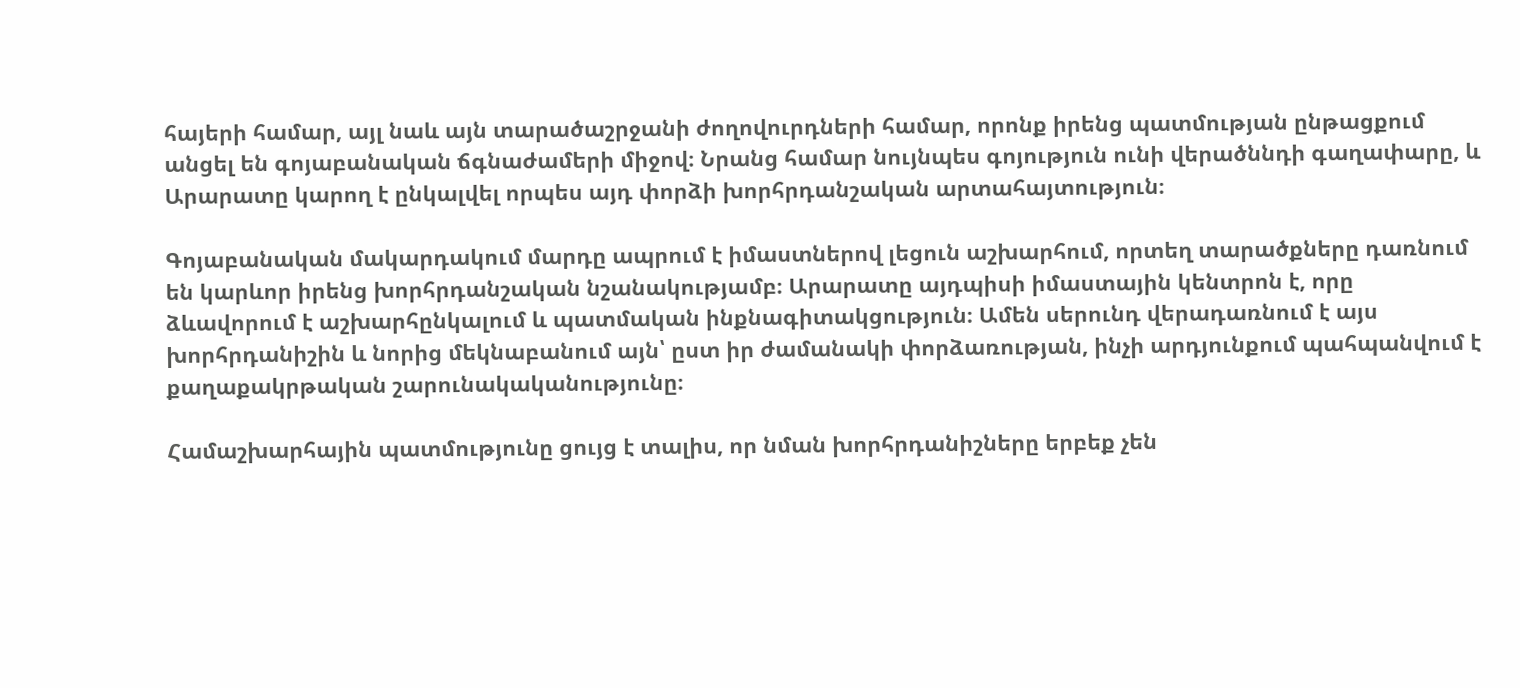հայերի համար, այլ նաև այն տարածաշրջանի ժողովուրդների համար, որոնք իրենց պատմության ընթացքում անցել են գոյաբանական ճգնաժամերի միջով։ Նրանց համար նույնպես գոյություն ունի վերածննդի գաղափարը, և Արարատը կարող է ընկալվել որպես այդ փորձի խորհրդանշական արտահայտություն։

Գոյաբանական մակարդակում մարդը ապրում է իմաստներով լեցուն աշխարհում, որտեղ տարածքները դառնում են կարևոր իրենց խորհրդանշական նշանակությամբ։ Արարատը այդպիսի իմաստային կենտրոն է, որը ձևավորում է աշխարհընկալում և պատմական ինքնագիտակցություն։ Ամեն սերունդ վերադառնում է այս խորհրդանիշին և նորից մեկնաբանում այն՝ ըստ իր ժամանակի փորձառության, ինչի արդյունքում պահպանվում է քաղաքակրթական շարունակականությունը։

Համաշխարհային պատմությունը ցույց է տալիս, որ նման խորհրդանիշները երբեք չեն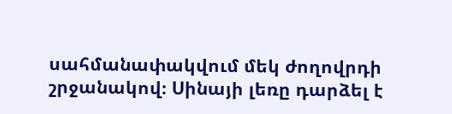սահմանափակվում մեկ ժողովրդի շրջանակով։ Սինայի լեռը դարձել է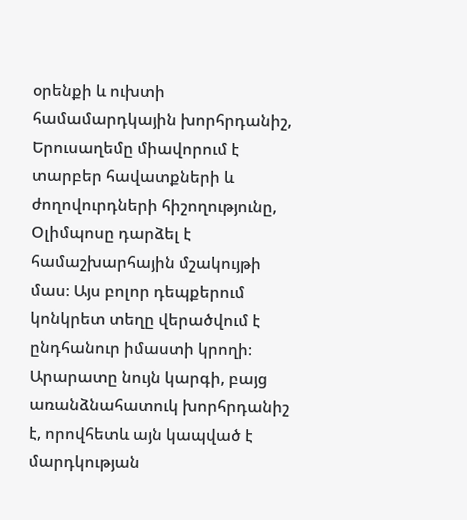օրենքի և ուխտի համամարդկային խորհրդանիշ, Երուսաղեմը միավորում է տարբեր հավատքների և ժողովուրդների հիշողությունը, Օլիմպոսը դարձել է համաշխարհային մշակույթի մաս։ Այս բոլոր դեպքերում կոնկրետ տեղը վերածվում է ընդհանուր իմաստի կրողի։ Արարատը նույն կարգի, բայց առանձնահատուկ խորհրդանիշ է, որովհետև այն կապված է մարդկության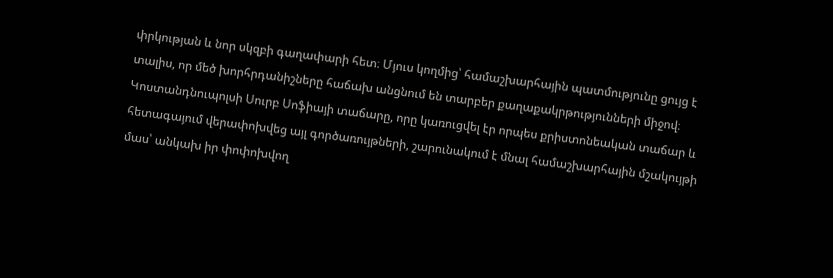փրկության և նոր սկզբի գաղափարի հետ։ Մյուս կողմից՝ համաշխարհային պատմությունը ցույց է տալիս, որ մեծ խորհրդանիշները հաճախ անցնում են տարբեր քաղաքակրթությունների միջով։ Կոստանդնուպոլսի Սուրբ Սոֆիայի տաճարը, որը կառուցվել էր որպես քրիստոնեական տաճար և հետագայում վերափոխվեց այլ գործառույթների, շարունակում է մնալ համաշխարհային մշակույթի մաս՝ անկախ իր փոփոխվող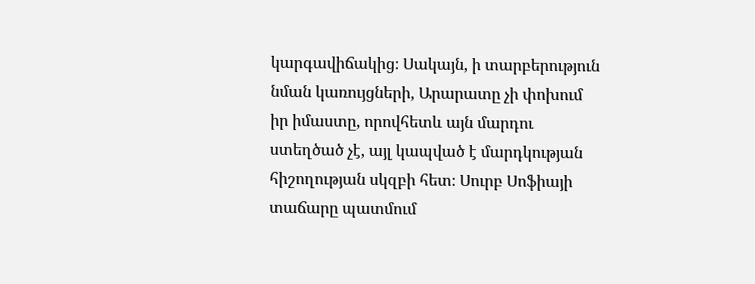կարգավիճակից։ Սակայն, ի տարբերություն նման կառույցների, Արարատը չի փոխում իր իմաստը, որովհետև այն մարդու ստեղծած չէ, այլ կապված է մարդկության հիշողության սկզբի հետ։ Սուրբ Սոֆիայի տաճարը պատմում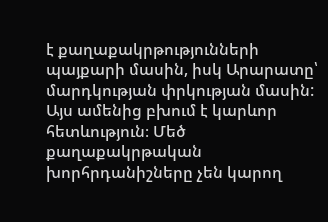է քաղաքակրթությունների պայքարի մասին, իսկ Արարատը՝ մարդկության փրկության մասին: Այս ամենից բխում է կարևոր հետևություն։ Մեծ քաղաքակրթական խորհրդանիշները չեն կարող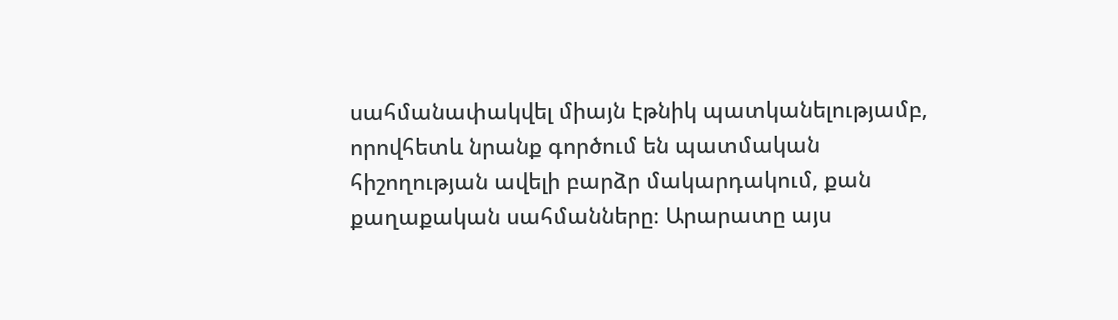սահմանափակվել միայն էթնիկ պատկանելությամբ, որովհետև նրանք գործում են պատմական հիշողության ավելի բարձր մակարդակում, քան քաղաքական սահմանները։ Արարատը այս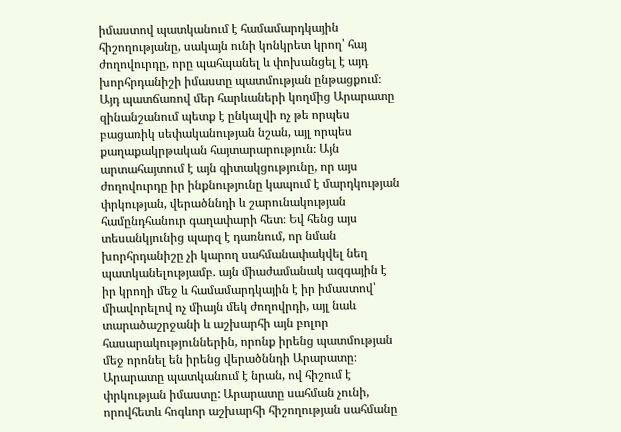իմաստով պատկանում է համամարդկային հիշողությանը, սակայն ունի կոնկրետ կրող՝ հայ ժողովուրդը, որը պահպանել և փոխանցել է այդ խորհրդանիշի իմաստը պատմության ընթացքում։ Այդ պատճառով մեր հարևաների կողմից Արարատը զինանշանում պետք է ընկալվի ոչ թե որպես բացառիկ սեփականության նշան, այլ որպես քաղաքակրթական հայտարարություն։ Այն արտահայտում է այն գիտակցությունը, որ այս ժողովուրդը իր ինքնությունը կապում է մարդկության փրկության, վերածննդի և շարունակության համընդհանուր գաղափարի հետ։ Եվ հենց այս տեսանկյունից պարզ է դառնում, որ նման խորհրդանիշը չի կարող սահմանափակվել նեղ պատկանելությամբ. այն միաժամանակ ազգային է իր կրողի մեջ և համամարդկային է իր իմաստով՝ միավորելով ոչ միայն մեկ ժողովրդի, այլ նաև տարածաշրջանի և աշխարհի այն բոլոր հասարակություններին, որոնք իրենց պատմության մեջ որոնել են իրենց վերածննդի Արարատը։ Արարատը պատկանում է նրան, ով հիշում է փրկության իմաստը: Արարատը սահման չունի, որովհետև հոգևոր աշխարհի հիշողության սահմանը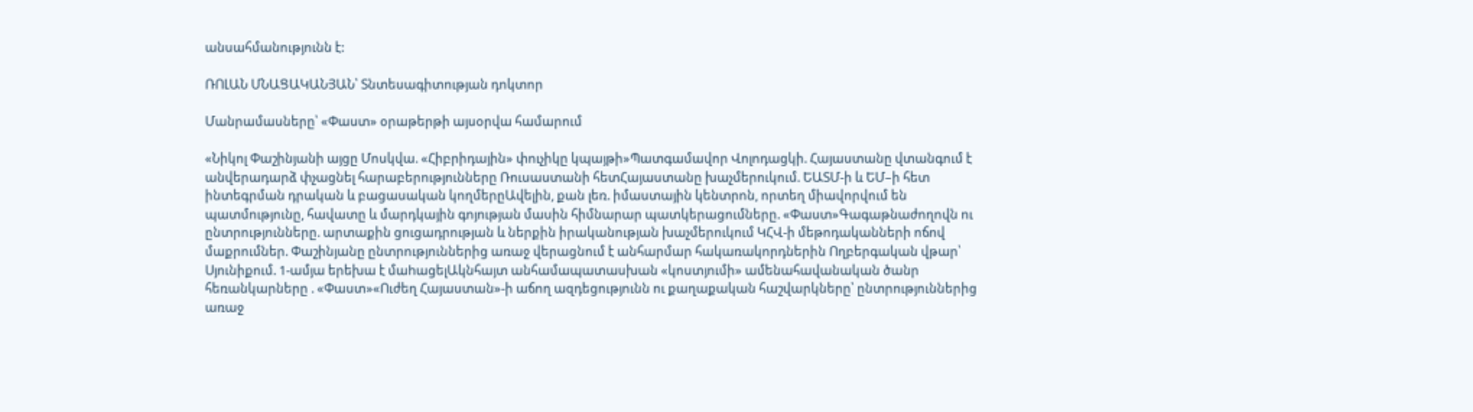անսահմանությունն է:

ՌՈԼԱՆ ՄՆԱՑԱԿԱՆՅԱՆ՝ Տնտեսագիտության դոկտոր

Մանրամասները՝ «Փաստ» օրաթերթի այսօրվա համարում

«Նիկոլ Փաշինյանի այցը Մոսկվա. «Հիբրիդային» փուչիկը կպայթի»Պատգամավոր Վոլոդացկի. Հայաստանը վտանգում է անվերադարձ փչացնել հարաբերությունները Ռուսաստանի հետՀայաստանը խաչմերուկում. ԵԱՏՄ-ի և ԵՄ–ի հետ ինտեգրման դրական և բացասական կողմերըԱվելին, քան լեռ. իմաստային կենտրոն, որտեղ միավորվում են պատմությունը, հավատը և մարդկային գոյության մասին հիմնարար պատկերացումները. «Փաստ»Գագաթնաժողովն ու ընտրությունները. արտաքին ցուցադրության և ներքին իրականության խաչմերուկում ԿՀՎ-ի մեթոդականների ոճով մաքրումներ. Փաշինյանը ընտրություններից առաջ վերացնում է անհարմար հակառակորդներին Ողբերգական վթար՝ Սյունիքում. 1-ամյա երեխա է մաhացելԱկնհայտ անհամապատասխան «կոստյումի» ամենահավանական ծանր հեռանկարները . «Փաստ»«Ուժեղ Հայաստան»-ի աճող ազդեցությունն ու քաղաքական հաշվարկները՝ ընտրություններից առաջ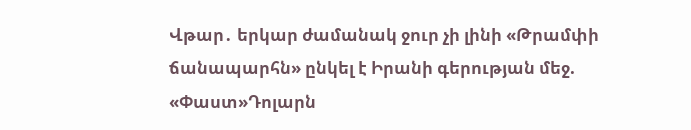Վթար․ երկար ժամանակ ջուր չի լինի «Թրամփի ճանապարհն» ընկել է Իրանի գերության մեջ. «Փաստ»Դոլարն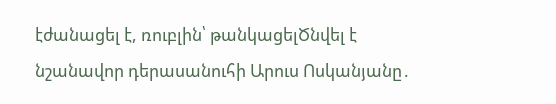էժանացել է, ռուբլին՝ թանկացելԾնվել է նշանավոր դերասանուհի Արուս Ոսկանյանը․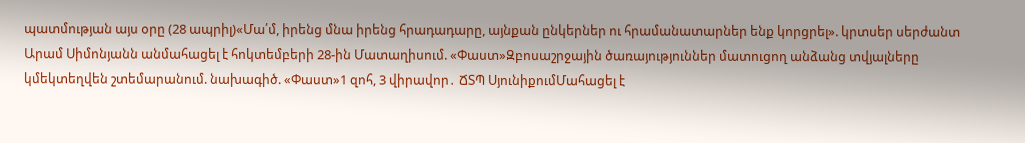պատմության այս օրը (28 ապրիլ)«Մա՛մ, իրենց մնա իրենց հրադադարը, այնքան ընկերներ ու հրամանատարներ ենք կորցրել». կրտսեր սերժանտ Արամ Սիմոնյանն անմահացել է հոկտեմբերի 28-ին Մատաղիսում. «Փաստ»Զբոսաշրջային ծառայություններ մատուցող անձանց տվյալները կմեկտեղվեն շտեմարանում. նախագիծ. «Փաստ»1 զոհ, 3 վիրավոր․ ՃՏՊ ՍյունիքումՄահացել է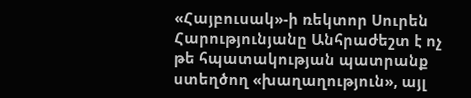«Հայբուսակ»-ի ռեկտոր Սուրեն Հարությունյանը Անհրաժեշտ է ոչ թե հպատակության պատրանք ստեղծող «խաղաղություն», այլ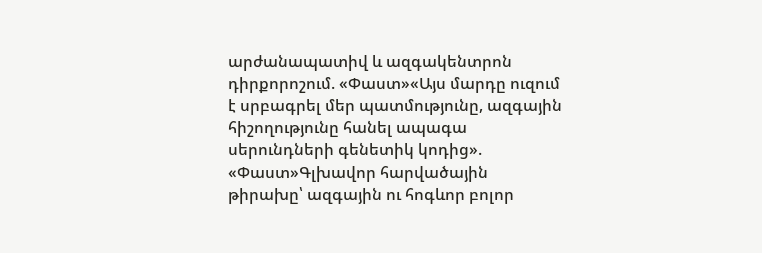արժանապատիվ և ազգակենտրոն դիրքորոշում. «Փաստ»«Այս մարդը ուզում է սրբագրել մեր պատմությունը, ազգային հիշողությունը հանել ապագա սերունդների գենետիկ կոդից». «Փաստ»Գլխավոր հարվածային թիրախը՝ ազգային ու հոգևոր բոլոր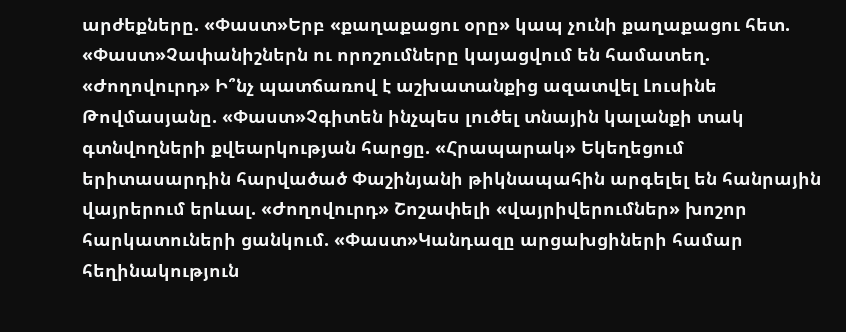արժեքները. «Փաստ»Երբ «քաղաքացու օրը» կապ չունի քաղաքացու հետ. «Փաստ»Չափանիշներն ու որոշումները կայացվում են համատեղ. «Ժողովուրդ» Ի՞նչ պատճառով է աշխատանքից ազատվել Լուսինե Թովմասյանը. «Փաստ»Չգիտեն ինչպես լուծել տնային կալանքի տակ գտնվողների քվեարկության հարցը. «Հրապարակ» Եկեղեցում երիտասարդին հարվածած Փաշինյանի թիկնապահին արգելել են հանրային վայրերում երևալ. «Ժողովուրդ» Շոշափելի «վայրիվերումներ» խոշոր հարկատուների ցանկում. «Փաստ»Կանդազը արցախցիների համար հեղինակություն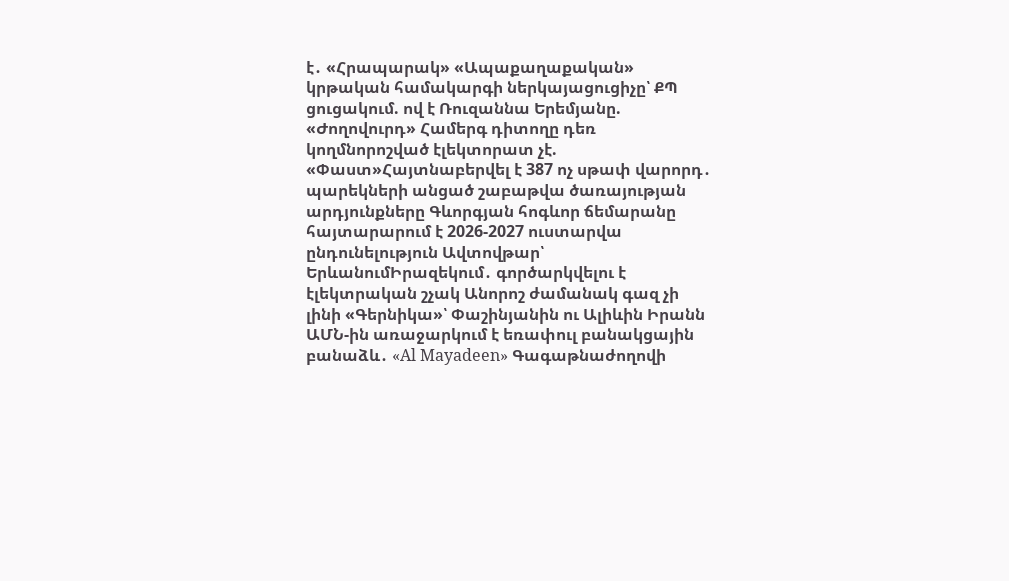է․ «Հրապարակ» «Ապաքաղաքական» կրթական համակարգի ներկայացուցիչը՝ ՔՊ ցուցակում. ով է Ռուզաննա Երեմյանը. «Ժողովուրդ» Համերգ դիտողը դեռ կողմնորոշված էլեկտորատ չէ. «Փաստ»Հայտնաբերվել է 387 ոչ սթափ վարորդ․ պարեկների անցած շաբաթվա ծառայության արդյունքները Գևորգյան հոգևոր ճեմարանը հայտարարում է 2026-2027 ուստարվա ընդունելություն Ավտովթար՝ ԵրևանումԻրազեկում․ գործարկվելու է էլեկտրական շչակ Անորոշ ժամանակ գազ չի լինի «Գերնիկա»՝ Փաշինյանին ու Ալիևին Իրանն ԱՄՆ-ին առաջարկում է եռափուլ բանակցային բանաձև․ «Al Mayadeen» Գագաթնաժողովի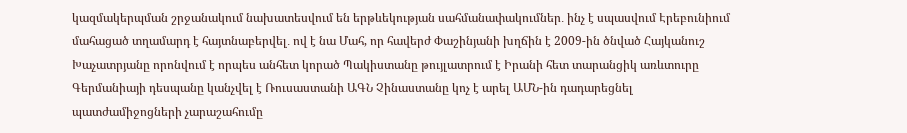կազմակերպման շրջանակում նախատեսվում են երթևեկության սահմանափակումներ․ ինչ է սպասվում Էրեբունիում մահացած տղամարդ է հայտնաբերվել․ ով է նա Մահ, որ հավերժ Փաշինյանի խղճին է 2009-ին ծնված Հայկանուշ Խաչատրյանը որոնվում է որպես անհետ կորած Պակիստանը թույլատրում է Իրանի հետ տարանցիկ առևտուրը Գերմանիայի դեսպանը կանչվել է Ռուսաստանի ԱԳՆ Չինաստանը կոչ է արել ԱՄՆ-ին դադարեցնել պատժամիջոցների չարաշահումը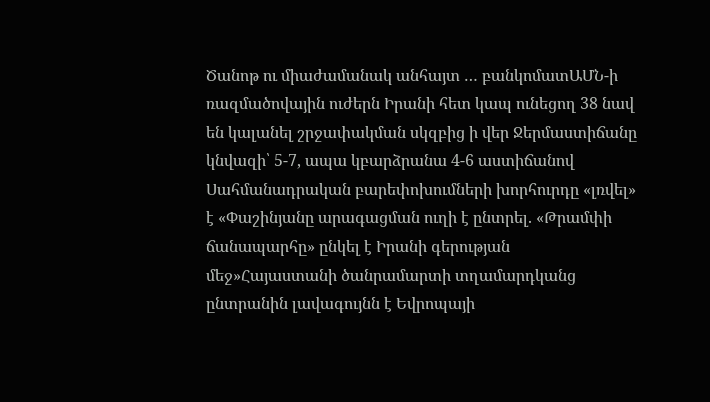Ծանոթ ու միաժամանակ անհայտ … բանկոմատԱՄՆ-ի ռազմածովային ուժերն Իրանի հետ կապ ունեցող 38 նավ են կալանել շրջափակման սկզբից ի վեր Ջերմաստիճանը կնվազի՝ 5-7, ապա կբարձրանա 4-6 աստիճանով Սահմանադրական բարեփոխումների խորհուրդը «լռվել» է «Փաշինյանը արագացման ուղի է ընտրել. «Թրամփի ճանապարհը» ընկել է Իրանի գերության մեջ»Հայաստանի ծանրամարտի տղամարդկանց ընտրանին լավագույնն է Եվրոպայի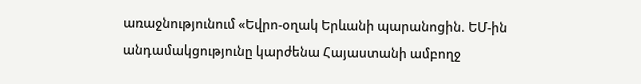առաջնությունում «Եվրո-օղակ Երևանի պարանոցին. ԵՄ-ին անդամակցությունը կարժենա Հայաստանի ամբողջ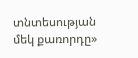տնտեսության մեկ քառորդը»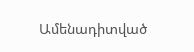Ամենադիտված